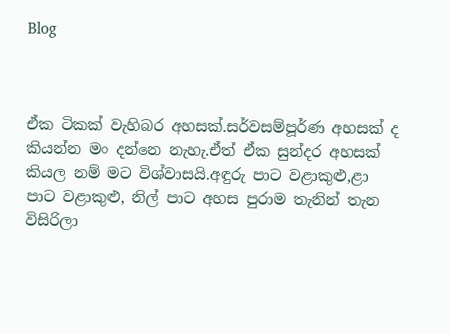Blog



ඒක ටිකක් වැහිබර අහසක්.සර්වසම්පූර්ණ අහසක් ද කියන්න මං දන්නෙ නැහැ.ඒත් ඒක සුන්දර අහසක් කියල නම් මට විශ්වාසයි.අඳුරු පාට වළාකුළු,ළා පාට වළාකුළු, නිල් පාට අහස පුරාම තැනින් තැන විසිරිලා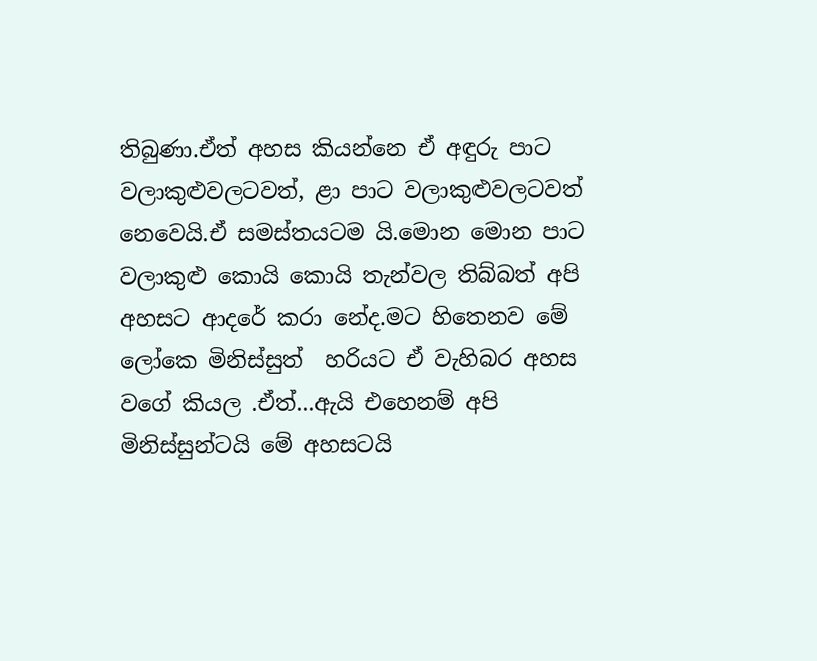තිබුණා.ඒත් අහස කියන්නෙ ඒ අඳුරු පාට වලාකුළුවලටවත්, ළා පාට වලාකුළුවලටවත් නෙවෙයි.ඒ සමස්තයටම යි.මොන මොන පාට වලාකුළු කොයි කොයි තැන්වල තිබ්බත් අපි අහසට ආදරේ කරා නේද.මට හිතෙනව මේ ලෝකෙ මිනිස්සුත්  හරියට ඒ වැහිබර අහස වගේ කියල .ඒත්...ඇයි එහෙනම් අපි මිනිස්සුන්ටයි මේ අහසටයි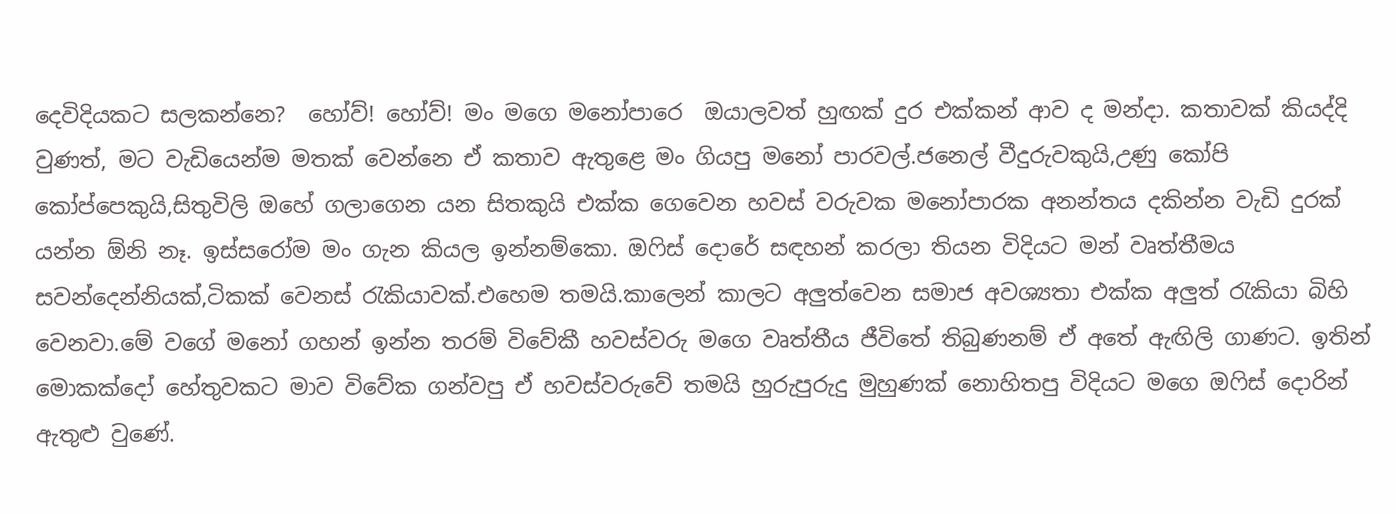දෙවිදියකට සලකන්නෙ?  හෝව්! හෝව්! මං මගෙ මනෝපාරෙ  ඔයාලවත් හුඟක් දුර එක්කන් ආව ද මන්දා. කතාවක් කියද්දි වුණත්, මට වැඩියෙන්ම මතක් වෙන්නෙ ඒ කතාව ඇතුළෙ මං ගියපු මනෝ පාරවල්.ජනෙල් වීදුරුවකුයි,උණු කෝපි  කෝප්පෙකුයි,සිතුවිලි ඔහේ ගලාගෙන යන සිතකුයි එක්ක ගෙවෙන හවස් වරුවක මනෝපාරක අනන්තය දකින්න වැඩි දුරක් යන්න ඕනි නෑ. ඉස්සරෝම මං ගැන කියල ඉන්නම්කො. ඔෆිස් දොරේ සඳහන් කරලා තියන විදියට මන් වෘත්තීමය සවන්දෙන්නියක්,ටිකක් වෙනස් රැකියාවක්.එහෙම තමයි.කාලෙන් කාලට අලුත්වෙන සමාජ අවශ්‍යතා එක්ක අලුත් රැකියා බිහි වෙනවා.මේ වගේ මනෝ ගහන් ඉන්න තරම් විවේකී හවස්වරු මගෙ වෘත්තීය ජීවිතේ තිබුණනම් ඒ අතේ ඇඟිලි ගාණට. ඉතින් මොකක්දෝ හේතුවකට මාව විවේක ගන්වපු ඒ හවස්වරුවේ තමයි හුරුපුරුදු මුහුණක් නොහිතපු විදියට මගෙ ඔෆිස් දොරින් ඇතුළු වුණේ.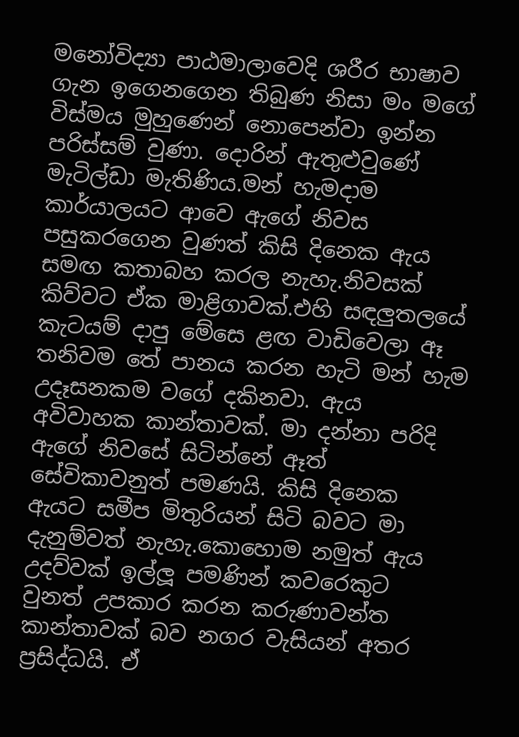මනෝවිද්‍යා පාඨමාලාවෙදි ශරීර භාෂාව ගැන ඉගෙනගෙන තිබුණ නිසා මං මගේ විස්මය මුහුණෙන් නොපෙන්වා ඉන්න පරිස්සම් වුණා. දොරින් ඇතුළුවුණේ මැටිල්ඩා මැතිණිය.මන් හැමදාම කාර්යාලයට ආවෙ ඇගේ නිවස පසුකරගෙන වුණත් කිසි දිනෙක ඇය සමඟ කතාබහ කරල නැහැ.නිවසක් කිව්වට ඒක මාළිගාවක්.එහි සඳලුතලයේ කැටයම් දාපු මේසෙ ළඟ වාඩිවෙලා ඈ තනිවම තේ පානය කරන හැටි මන් හැම උදෑසනකම වගේ දකිනවා. ඇය අවිවාහක කාන්තාවක්. මා දන්නා පරිදි ඇගේ නිවසේ සිටින්නේ ඈත් සේවිකාවනුත් පමණයි. කිසි දිනෙක ඇයට සමීප මිතුරියන් සිටි බවට මා දැනුම්වත් නැහැ.කොහොම නමුත් ඇය උදව්වක් ඉල්ලූ පමණින් කවරෙකුට වුනත් උපකාර කරන කරුණාවන්ත කාන්තාවක් බව නගර වැසියන් අතර ප්‍රසිද්ධයි. ඒ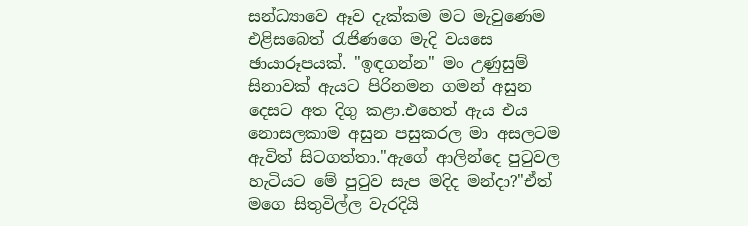සන්ධ්‍යාවෙ ඈව දැක්කම මට මැවුණෙම එළිසබෙත් රැජිණගෙ මැදි වයසෙ ඡායාරූපයක්. "ඉඳගන්න" මං උණුසුම් සිනාවක් ඇයට පිරිනමන ගමන් අසුන දෙසට අත දිගු කළා.එහෙත් ඇය එය නොසලකාම අසුන පසුකරල මා අසලටම ඇවිත් සිටගත්තා."ඇගේ ආලින්දෙ පුටුවල හැටියට මේ පුටුව සැප මදිද මන්දා?"ඒත් මගෙ සිතුවිල්ල වැරදියි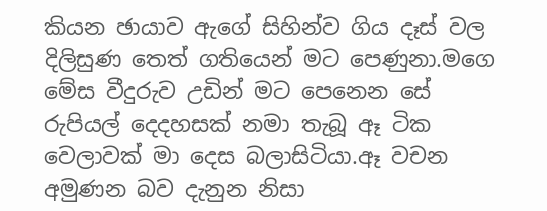කියන ඡායාව ඇගේ සිහින්ව ගිය දෑස් වල දිලිසුණ තෙත් ගතියෙන් මට පෙණුනා.මගෙ මේස වීදුරුව උඩින් මට පෙනෙන සේ රුපියල් දෙදහසක් නමා තැබූ ඈ ටික වෙලාවක් මා දෙස බලාසිටියා.ඈ වචන අමුණන බව දැනුන නිසා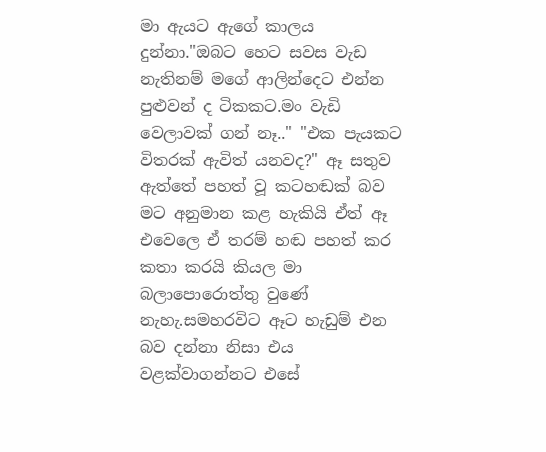මා ඇයට ඇගේ කාලය දුන්නා."ඔබට හෙට සවස වැඩ නැතිනම් මගේ ආලින්දෙට එන්න පුළුවන් ද ටිකකට.මං වැඩි වෙලාවක් ගන් නෑ.." "එක පැයකට විතරක් ඇවිත් යනවද?" ඈ සතුව ඇත්තේ පහත් වූ කටහඬක් බව මට අනුමාන කළ හැකියි ඒත් ඈ එවෙලෙ ඒ තරම් හඬ පහත් කර කතා කරයි කියල මා බලාපොරොත්තු වුණේ නැහැ.සමහරවිට ඈට හැඩුම් එන බව දන්නා නිසා එය වළක්වාගන්නට එසේ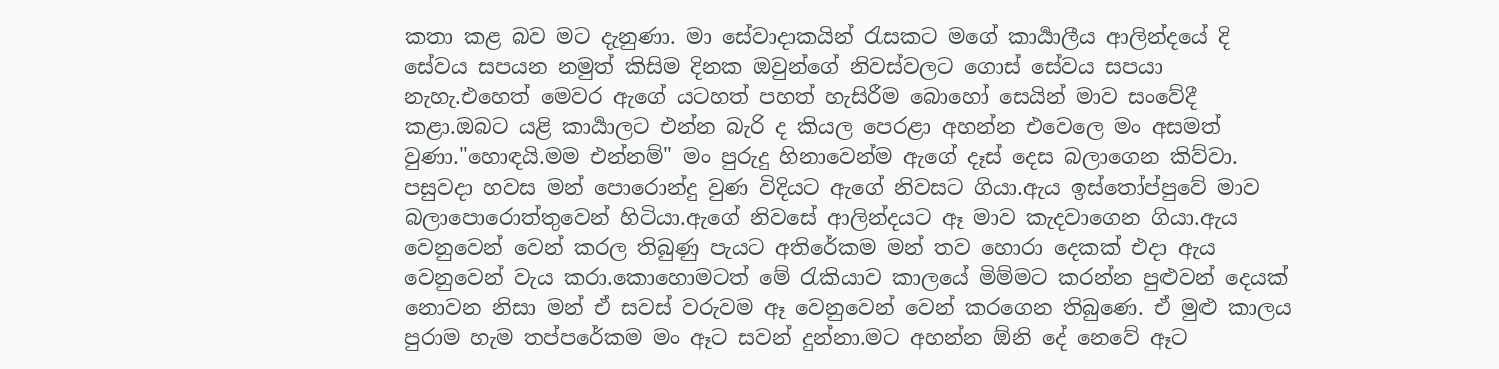කතා කළ බව මට දැනුණා. මා සේවාදාකයින් රැසකට මගේ කාර්‍යාලීය ආලින්දයේ දි සේවය සපයන නමුත් කිසිම දිනක ඔවුන්ගේ නිවස්වලට ගොස් සේවය සපයා නැහැ.එහෙත් මෙවර ඇගේ යටහත් පහත් හැසිරීම බොහෝ සෙයින් මාව සංවේදී කළා.ඔබට යළි කාර්‍යාලට එන්න බැරි ද කියල පෙරළා අහන්න එවෙලෙ මං අසමත් වුණා."හොඳයි.මම එන්නම්" මං පුරුදු හිනාවෙන්ම ඇගේ දෑස් දෙස බලාගෙන කිව්වා. පසුවදා හවස මන් පොරොන්දු වුණ විදියට ඇගේ නිවසට ගියා.ඇය ඉස්තෝප්පුවේ මාව බලාපොරොත්තුවෙන් හිටියා.ඇගේ නිවසේ ආලින්දයට ඈ මාව කැදවාගෙන ගියා.ඇය වෙනුවෙන් වෙන් කරල තිබුණු පැයට අතිරේකම මන් තව හොරා දෙකක් එදා ඇය වෙනුවෙන් වැය කරා.කොහොමටත් මේ රැකියාව කාලයේ මිම්මට කරන්න පුළුවන් දෙයක් නොවන නිසා මන් ඒ සවස් වරුවම ඈ වෙනුවෙන් වෙන් කරගෙන තිබුණෙ. ඒ මුළු කාලය පුරාම හැම තප්පරේකම මං ඈට සවන් දුන්නා.මට අහන්න ඕනි දේ නෙවේ ඈට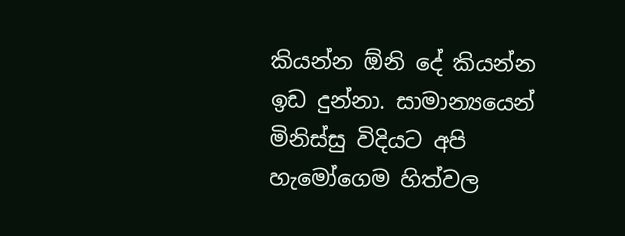කියන්න ඕනි දේ කියන්න ඉඩ දුන්නා. සාමාන්‍යයෙන් මිනිස්සු විදියට අපි හැමෝගෙම හිත්වල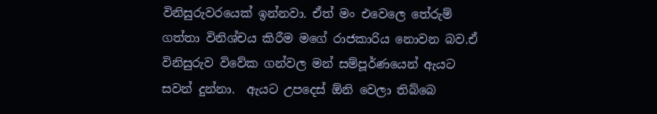විනිසුරුවරයෙක් ඉන්නවා. ඒත් මං එවෙලෙ තේරුම් ගත්තා විනිශ්චය කිරීම මගේ රාජකාරිය නොවන බව.ඒ විනිසුරුව විවේක ගන්වල මන් සම්පූර්ණයෙන් ඇයට සවන් දුන්නා.  ඇයට උපදෙස් ඕනි වෙලා තිබ්බෙ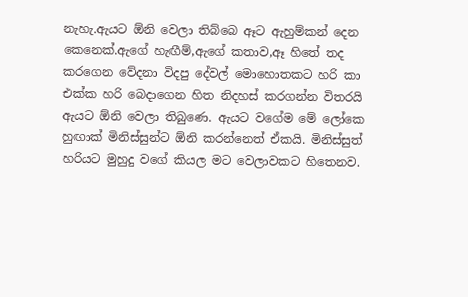නැහැ.ඇයට ඕනි වෙලා තිබ්බෙ ඈට ඇහුම්කන් දෙන කෙනෙක්.ඇගේ හැඟීම්,ඇගේ කතාව,ඈ හිතේ තද කරගෙන වේදනා විදපු දේවල් මොහොතකට හරි කා එක්ක හරි බෙදාගෙන හිත නිදහස් කරගන්න විතරයි ඇයට ඕනි වෙලා තිබුණෙ. ඇයට වගේම මේ ලෝකෙ හුඟාක් මිනිස්සුන්ට ඕනි කරන්නෙත් ඒකයි. මිනිස්සුත් හරියට මුහුදු වගේ කියල මට වෙලාවකට හිතෙනව.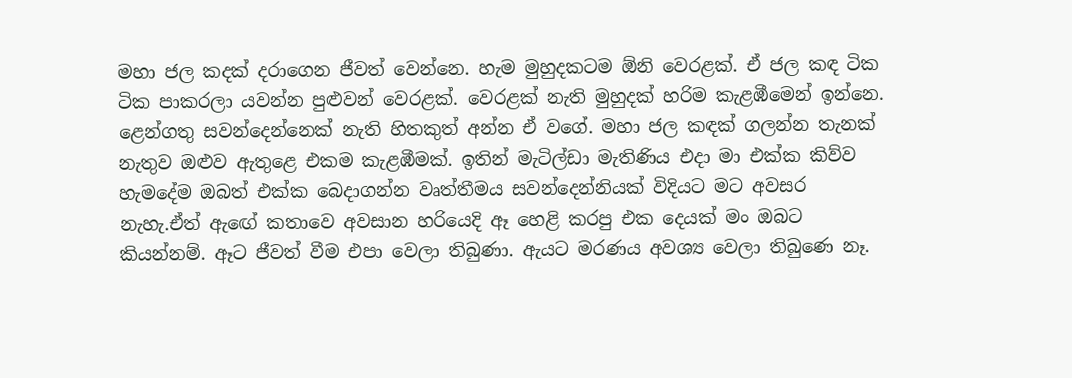මහා ජල කදක් දරාගෙන ජීවත් වෙන්නෙ. හැම මුහුදකටම ඕනි වෙරළක්. ඒ ජල කඳ ටික ටික පාකරලා යවන්න පුළුවන් වෙරළක්. වෙරළක් නැති මුහුදක් හරිම කැළඹීමෙන් ඉන්නෙ. ළෙන්ගතු සවන්දෙන්නෙක් නැති හිතකුත් අන්න ඒ වගේ. මහා ජල කඳක් ගලන්න තැනක් නැතුව ඔළුව ඇතුළෙ එකම කැළඹීමක්. ඉතින් මැටිල්ඩා මැතිණිය එදා මා එක්ක කිව්ව හැමදේම ඔබත් එක්ක බෙදාගන්න වෘත්තීමය සවන්දෙන්නියක් විදියට මට අවසර නැහැ.ඒත් ඇඟේ කතාවෙ අවසාන හරියෙදි ඈ හෙළි කරපු එක දෙයක් මං ඔබට කියන්නම්. ඈට ජීවත් වීම එපා වෙලා තිබුණා. ඇයට මරණය අවශ්‍ය වෙලා තිබුණෙ නෑ.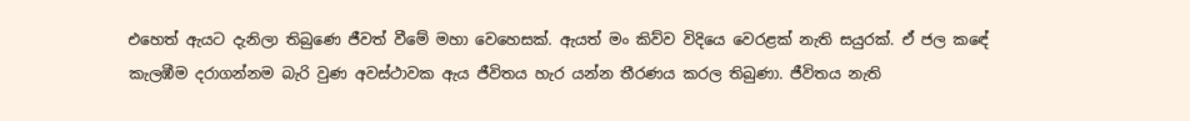එහෙත් ඇයට දැනිලා තිබුණෙ ජීවත් වීමේ මහා වෙහෙසක්. ඇයත් මං කිව්ව විදියෙ වෙරළක් නැති සයුරක්. ඒ ජල කඳේ කැලඹීම දරාගන්නම බැරි වුණ අවස්ථාවක ඇය ජීවිතය හැර යන්න තීරණය කරල තිබුණා. ජීවිතය නැති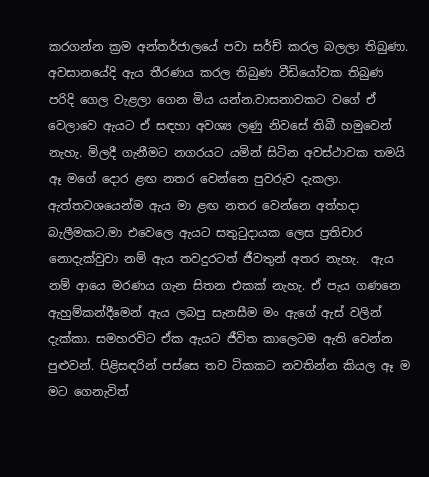කරගන්න ක්‍රම අන්තර්ජාලයේ පවා සර්ච් කරල බලලා තිබුණා. අවසානයේදි ඇය තීරණය කරල තිබුණ වීඩියෝවක තිබුණ පරිදි ගෙල වැළලා ගෙන මිය යන්න.වාසනාවකට වගේ ඒ වෙලාවෙ ඇයට ඒ සඳහා අවශ්‍ය ලණු නිවසේ තිබී හමුවෙන් නැහැ. මිලදී ගැනීමට නගරයට යමින් සිටින අවස්ථාවක තමයි ඈ මගේ දොර ළඟ නතර වෙන්නෙ පුවරුව දැකලා. ඇත්තවශයෙන්ම ඇය මා ළඟ නතර වෙන්නෙ අත්හදා බැලීමකට.මා එවෙලෙ ඇයට සතුටුදායක ලෙස ප්‍රතිචාර නොදැක්වුවා නම් ඇය තවදුරටත් ජීවතුන් අතර නැහැ.  ඇය නම් ආයෙ මරණය ගැන සිතන එකක් නැහැ. ඒ පැය ගණනෙ ඇහුම්කන්දීමෙන් ඇය ලබපු සැනසීම මං ඇගේ ඇස් වලින් දැක්කා. සමහරවිට ඒක ඇයට ජීවිත කාලෙටම ඇති වෙන්න පුළුවන්. පිළිසඳරින් පස්සෙ තව ටිකකට නවතින්න කියල ඈ ම මට ගෙනැවිත්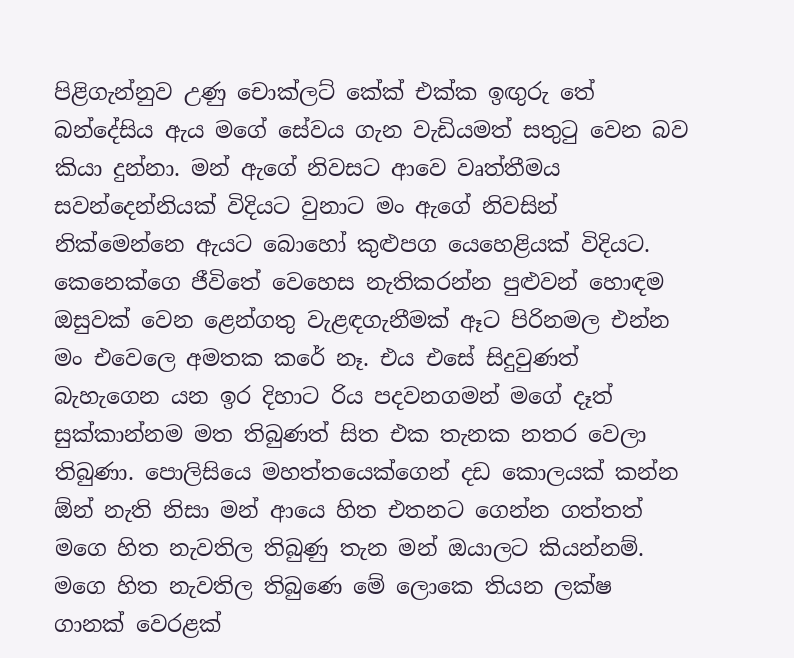පිළිගැන්නුව උණු චොක්ලට් කේක් එක්ක ඉඟුරු තේ බන්දේසිය ඇය මගේ සේවය ගැන වැඩියමත් සතුටු වෙන බව කියා දුන්නා. මන් ඇගේ නිවසට ආවෙ වෘත්තීමය සවන්දෙන්නියක් විදියට වුනාට මං ඇගේ නිවසින් නික්මෙන්නෙ ඇයට බොහෝ කුළුපග යෙහෙළියක් විදියට. කෙනෙක්ගෙ ජීවිතේ වෙහෙස නැතිකරන්න පුළුවන් හොඳම ඔසුවක් වෙන ළෙන්ගතු වැළඳගැනීමක් ඈට පිරිනමල එන්න මං එවෙලෙ අමතක කරේ නෑ. එය එසේ සිදුවුණත් බැහැගෙන යන ඉර දිහාට රිය පදවනගමන් මගේ දෑත් සුක්කාන්නම මත තිබුණත් සිත එක තැනක නතර වෙලා තිබුණා. පොලිසියෙ මහත්තයෙක්ගෙන් දඩ කොලයක් කන්න ඕන් නැති නිසා මන් ආයෙ හිත එතනට ගෙන්න ගත්තත් මගෙ හිත නැවතිල තිබුණු තැන මන් ඔයාලට කියන්නම්. මගෙ හිත නැවතිල තිබුණෙ මේ ලොකෙ තියන ලක්ෂ ගානක් වෙරළක්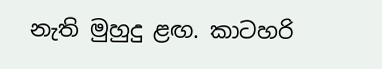නැති මුහුදු ළඟ. කාටහරි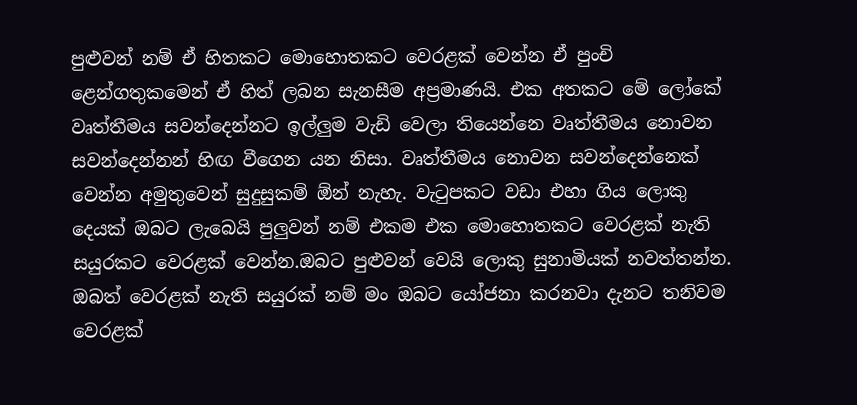පුළුවන් නම් ඒ හිතකට මොහොතකට වෙරළක් වෙන්න ඒ පුංචි ළෙන්ගතුකමෙන් ඒ හිත් ලබන සැනසීම අප්‍රමාණයි. එක අතකට මේ ලෝකේ වෘත්තීමය සවන්දෙන්නට ඉල්ලුම වැඩි වෙලා තියෙන්නෙ වෘත්තීමය නොවන සවන්දෙන්නන් හිඟ වීගෙන යන නිසා. වෘත්තීමය නොවන සවන්දෙන්නෙක් වෙන්න අමුතුවෙන් සුදුසුකම් ඕන් නැහැ. වැටුපකට වඩා එහා ගිය ලොකු දෙයක් ඔබට ලැබෙයි පුලුවන් නම් එකම එක මොහොතකට වෙරළක් නැති සයුරකට වෙරළක් වෙන්න.ඔබට පුළුවන් වෙයි ලොකු සුනාමියක් නවත්තන්න. ඔබත් වෙරළක් නැති සයුරක් නම් මං ඔබට යෝජනා කරනවා දැනට තනිවම වෙරළක්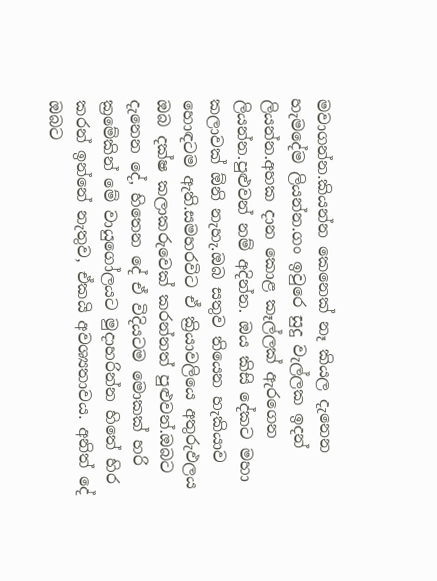මවාගන්න.කියන්න කෙනෙක් නෑ කියල දැනෙන හැමදේම ලියන්න.ගං ඉවුරෙ සුදු වැල්ලක ඉදන් ලියන්න.අහක දාන කොළ කෑල්ලක් ඇරගෙන ලියන්න.පුළුවන් නම් අදින්න. ඔය කිසි දේකට මහා කලාවක් ඕනි නැහැ.ඔබ සතුව තියෙන හැකියාව හොඳටම ඇති.සමහරවිට ඒ ක්‍රියාවලියෙ අතුරුඵලය ඔබ දක්ෂ කලාකරුවෙක් කරන්නත් පුළුවන්.ඔබට දැනෙන දේ, හිතෙන දේ ඒ විදියටම මොකක් හරි ක්‍රමේකින් මේ වායුගෝලයට මුදාහරින්න හිතේ හිර කරන් ඉන්නේ නැතුව, ඒකයි අවශ්‍යතාවය. අනිත් දේ ඔබට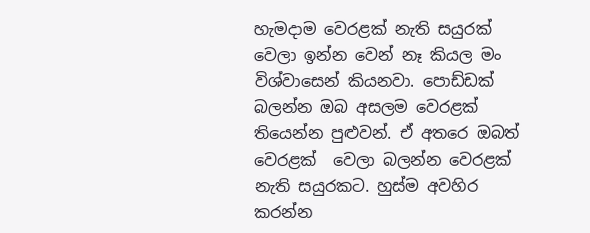හැමදාම වෙරළක් නැති සයුරක් වෙලා ඉන්න වෙන් නෑ කියල මං විශ්වාසෙන් කියනවා. පොඩ්ඩක් බලන්න ඔබ අසලම වෙරළක් තියෙන්න පුළුවන්. ඒ අතරෙ ඔබත් වෙරළක්  වෙලා බලන්න වෙරළක් නැති සයුරකට. හුස්ම අවහිර කරන්න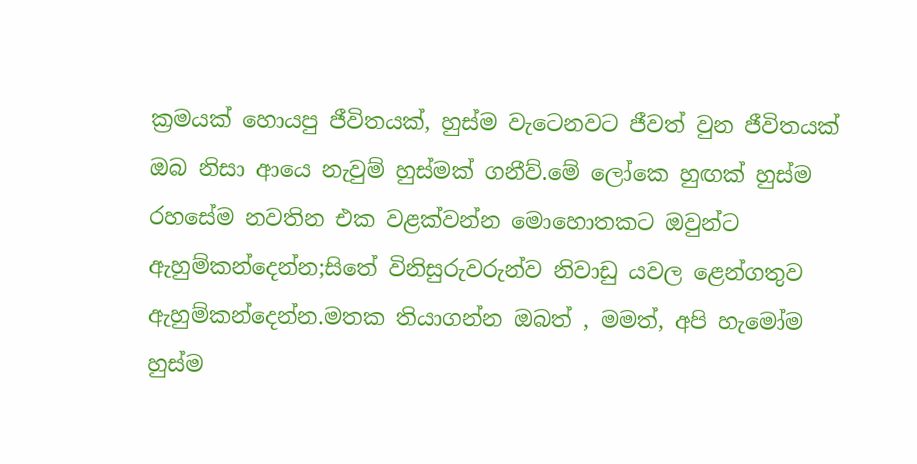ක්‍රමයක් හොයපු ජීවිතයක්, හුස්ම වැටෙනවට ජීවත් වුන ජීවිතයක් ඔබ නිසා ආයෙ නැවුම් හුස්මක් ගනීව්.මේ ලෝකෙ හුඟක් හුස්ම රහසේම නවතින එක වළක්වන්න මොහොතකට ඔවුන්ට ඇහුම්කන්දෙන්න;සිතේ විනිසුරුවරුන්ව නිවාඩු යවල ළෙන්ගතුව ඇහුම්කන්දෙන්න.මතක තියාගන්න ඔබත් , මමත්, අපි හැමෝම හුස්ම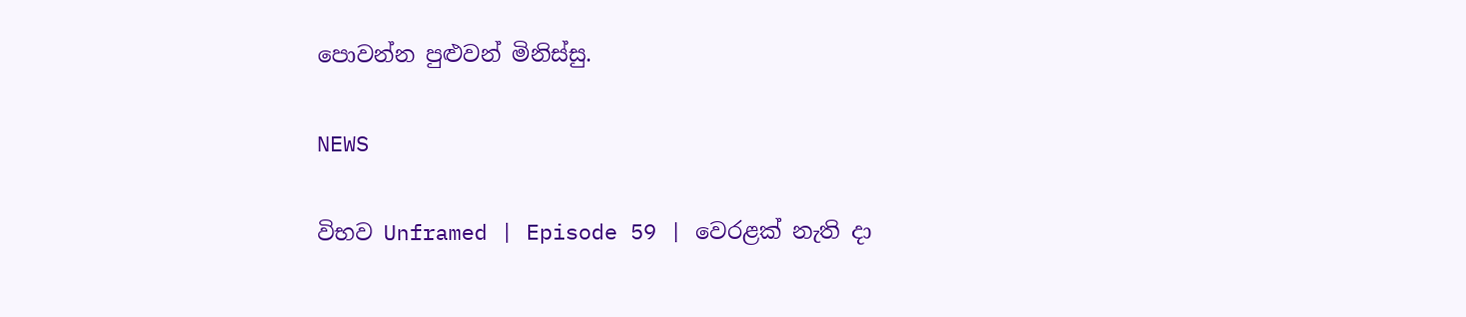පොවන්න පුළුවන් මිනිස්සු.

NEWS

විභව Unframed | Episode 59 | වෙරළක් නැති දා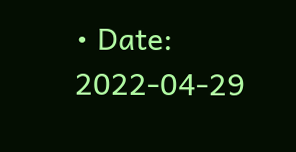• Date: 2022-04-29